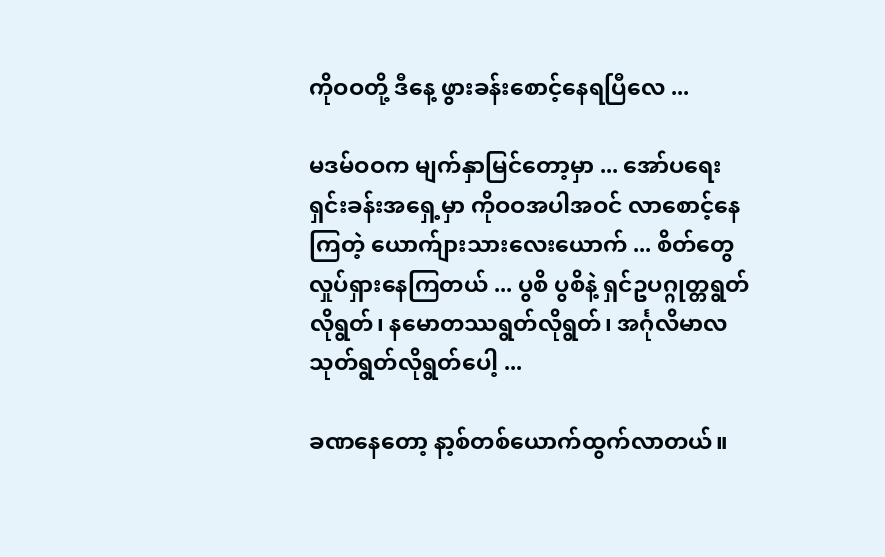ကိုဝဝတို့ ဒီနေ့ ဖွားခန်းစောင့်နေရပြီလေ ...

မဒမ်ဝဝက မျက်နှာမြင်တော့မှာ ... အော်ပရေးရှင်းခန်းအရှေ့မှာ ကိုဝဝအပါအဝင် လာစောင့်နေကြတဲ့ ယောက်ျားသားလေးယောက် ... စိတ်တွေလှုပ်ရှားနေကြတယ် ... ပွစိ ပွစိနဲ့ ရှင်ဥပဂ္ဂုတ္တရွတ်လိုရွတ်၊ နမောတဿရွတ်လိုရွတ်၊ အင်္ဂုလိမာလသုတ်ရွတ်လိုရွတ်ပေါ့ ...

ခဏနေတော့ နာ့စ်တစ်ယောက်ထွက်လာတယ်။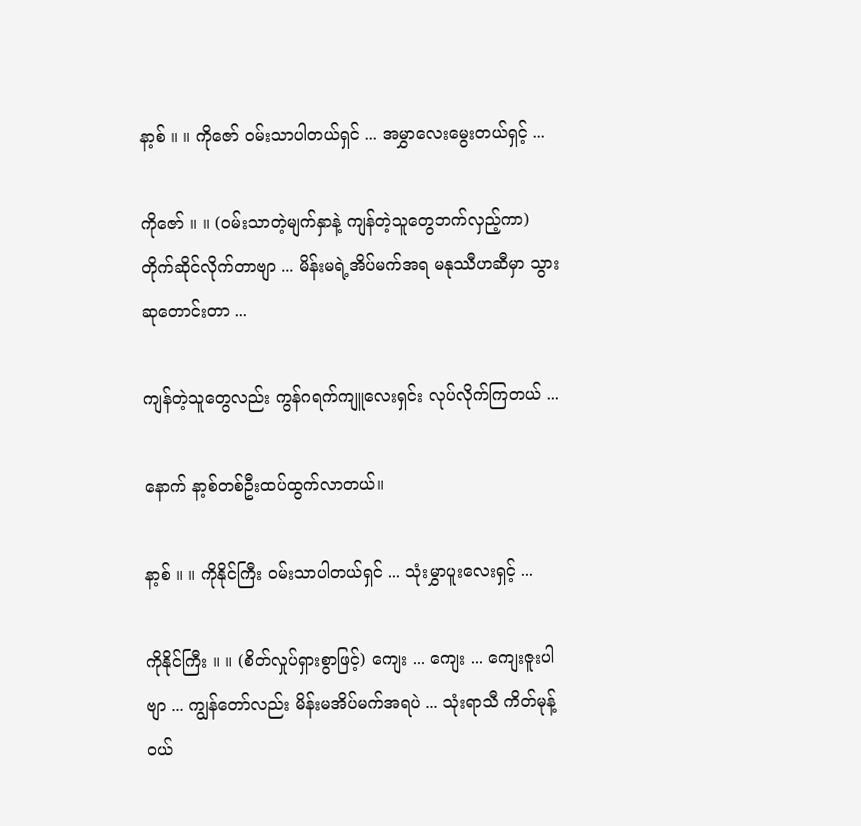နာ့စ် ။ ။ ကိုဇော် ဝမ်းသာပါတယ်ရှင် ... အမွှာလေးမွေးတယ်ရှင့် ...

ကိုဇော် ။ ။ (ဝမ်းသာတဲ့မျက်နှာနဲ့ ကျန်တဲ့သူတွေဘက်လှည့်ကာ) တိုက်ဆိုင်လိုက်တာဗျာ ... မိန်းမရဲ့အိပ်မက်အရ မနုဿီဟဆီမှာ သွားဆုတောင်းတာ ...

ကျန်တဲ့သူတွေလည်း ကွန်ဂရက်ကျူလေးရှင်း လုပ်လိုက်ကြတယ် ...

နောက် နာ့စ်တစ်ဦးထပ်ထွက်လာတယ်။

နာ့စ် ။ ။ ကိုနိုင်ကြီး ဝမ်းသာပါတယ်ရှင် ... သုံးမွှာပူးလေးရှင့် ...

ကိုနိုင်ကြီး ။ ။ (စိတ်လှုပ်ရှားစွာဖြင့်) ကျေး ... ကျေး ... ကျေးဇူးပါဗျာ ... ကျွန်တော်လည်း မိန်းမအိပ်မက်အရပဲ ... သုံးရာသီ ကိတ်မုန့်ဝယ်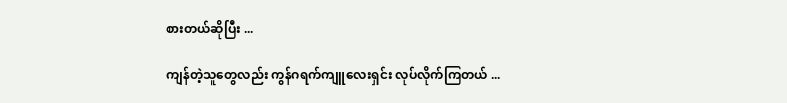စားတယ်ဆိုပြီး ...

ကျန်တဲ့သူတွေလည်း ကွန်ဂရက်ကျူလေးရှင်း လုပ်လိုက်ကြတယ် ...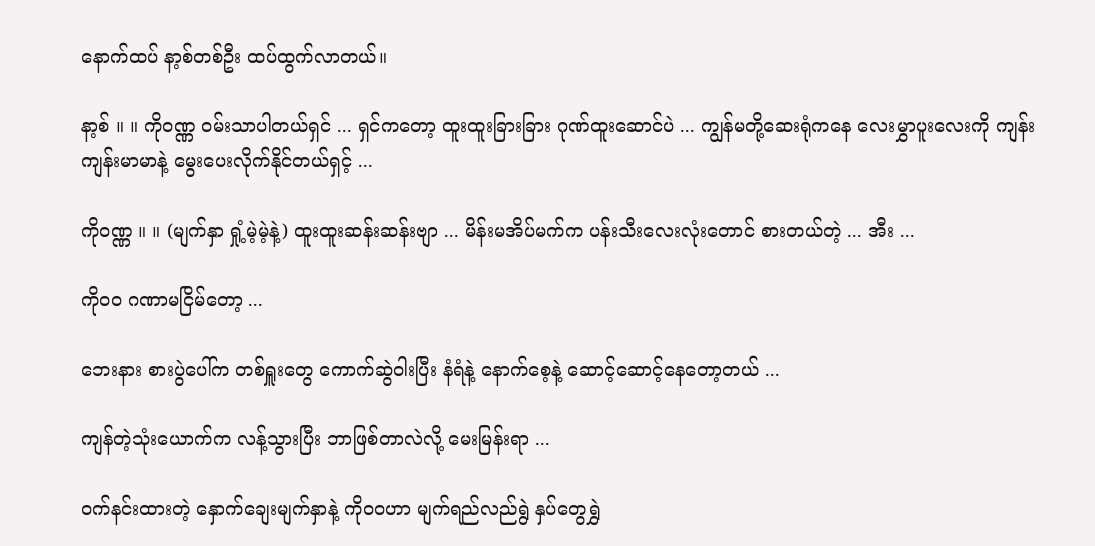နောက်ထပ် နာ့စ်တစ်ဦး ထပ်ထွက်လာတယ်။

နာ့စ် ။ ။ ကိုဝဏ္ဏ ဝမ်းသာပါတယ်ရှင် ... ရှင်ကတော့ ထူးထူးခြားခြား ဂုဏ်ထူးဆောင်ပဲ ... ကျွန်မတို့ဆေးရုံကနေ လေးမွှာပူးလေးကို ကျန်းကျန်းမာမာနဲ့ မွေးပေးလိုက်နိုင်တယ်ရှင့် ...

ကိုဝဏ္ဏ ။ ။ (မျက်နှာ ရှုံ့မဲ့မဲ့နဲ့) ထူးထူးဆန်းဆန်းဗျာ ... မိန်းမအိပ်မက်က ပန်းသီးလေးလုံးတောင် စားတယ်တဲ့ ... အီး ...

ကိုဝဝ ဂဏာမငြိမ်တော့ ...

ဘေးနား စားပွဲပေါ်က တစ်ရှူးတွေ ကောက်ဆွဲဝါးပြီး နံရံနဲ့ နောက်စေ့နဲ့ ဆောင့်ဆောင့်နေတော့တယ် ...

ကျန်တဲ့သုံးယောက်က လန့်သွားပြီး ဘာဖြစ်တာလဲလို့ မေးမြန်းရာ ...

ဝက်နင်းထားတဲ့ နှောက်ချေးမျက်နှာနဲ့ ကိုဝဝဟာ မျက်ရည်လည်ရွဲ နှပ်တွေရွှဲ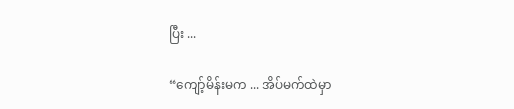ပြီး ...

“ကျော့်မိန်းမက ... အိပ်မက်ထဲမှာ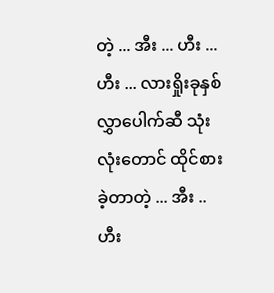တဲ့ ... အီး ... ဟီး ... ဟီး ... လားရှိုးခုနှစ်လွှာပေါက်ဆီ သုံးလုံးတောင် ထိုင်စားခဲ့တာတဲ့ ... အီး .. ဟီး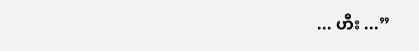... ဟီး ...”